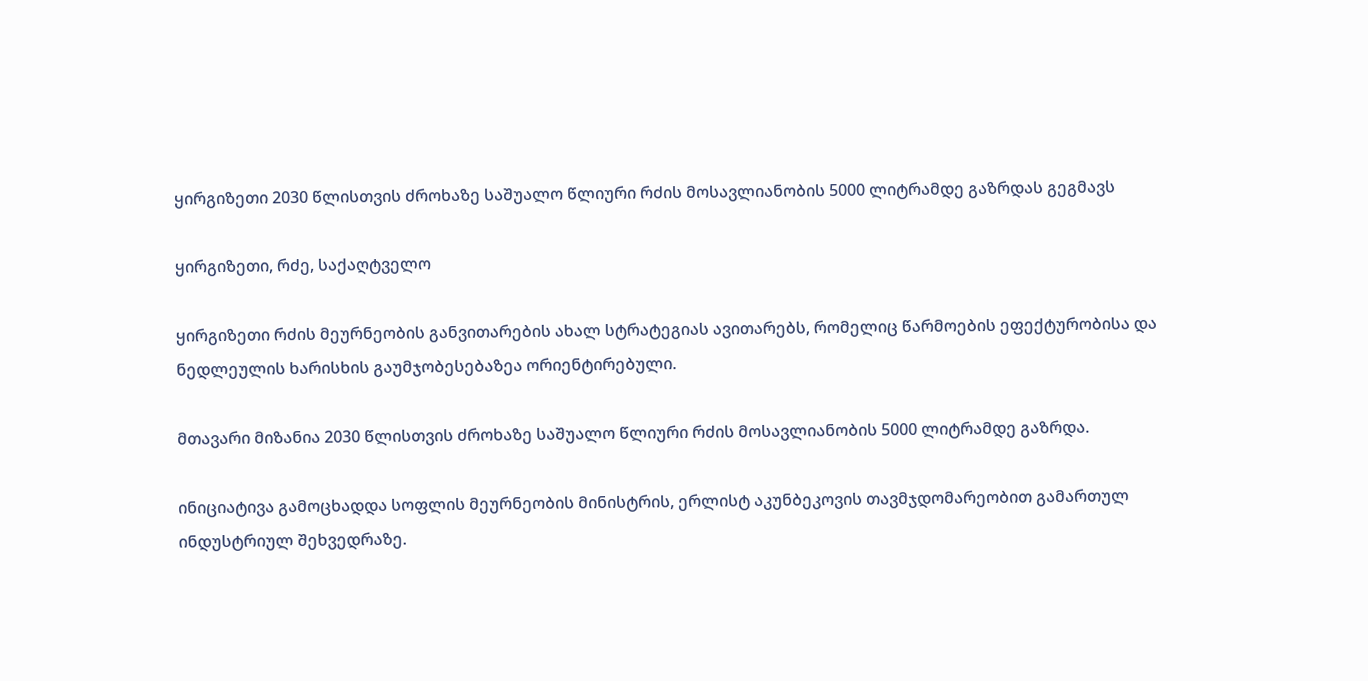ყირგიზეთი 2030 წლისთვის ძროხაზე საშუალო წლიური რძის მოსავლიანობის 5000 ლიტრამდე გაზრდას გეგმავს

ყირგიზეთი, რძე, საქაღტველო

ყირგიზეთი რძის მეურნეობის განვითარების ახალ სტრატეგიას ავითარებს, რომელიც წარმოების ეფექტურობისა და ნედლეულის ხარისხის გაუმჯობესებაზეა ორიენტირებული.

მთავარი მიზანია 2030 წლისთვის ძროხაზე საშუალო წლიური რძის მოსავლიანობის 5000 ლიტრამდე გაზრდა.

ინიციატივა გამოცხადდა სოფლის მეურნეობის მინისტრის, ერლისტ აკუნბეკოვის თავმჯდომარეობით გამართულ ინდუსტრიულ შეხვედრაზე.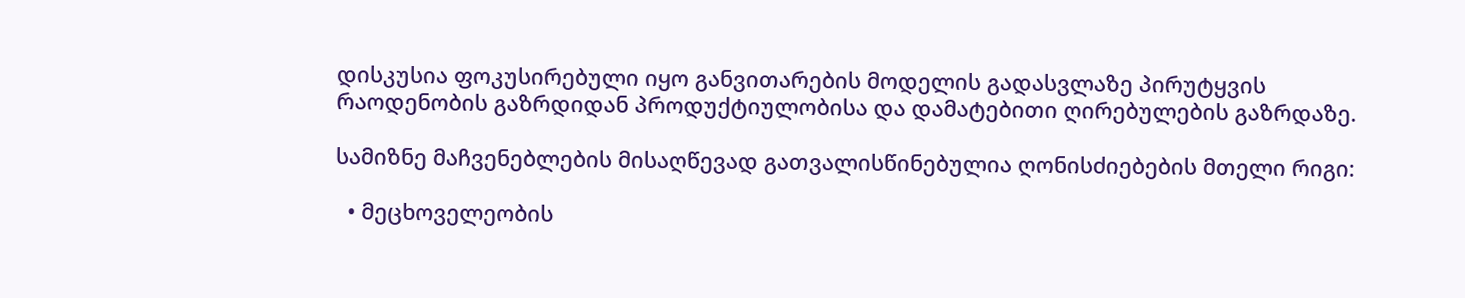დისკუსია ფოკუსირებული იყო განვითარების მოდელის გადასვლაზე პირუტყვის რაოდენობის გაზრდიდან პროდუქტიულობისა და დამატებითი ღირებულების გაზრდაზე.

სამიზნე მაჩვენებლების მისაღწევად გათვალისწინებულია ღონისძიებების მთელი რიგი:

  • მეცხოველეობის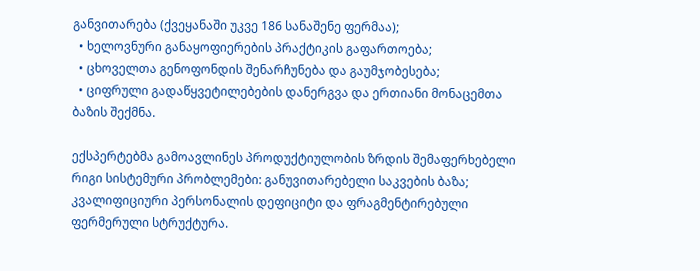განვითარება (ქვეყანაში უკვე 186 სანაშენე ფერმაა);
  • ხელოვნური განაყოფიერების პრაქტიკის გაფართოება;
  • ცხოველთა გენოფონდის შენარჩუნება და გაუმჯობესება;
  • ციფრული გადაწყვეტილებების დანერგვა და ერთიანი მონაცემთა ბაზის შექმნა.

ექსპერტებმა გამოავლინეს პროდუქტიულობის ზრდის შემაფერხებელი რიგი სისტემური პრობლემები: განუვითარებელი საკვების ბაზა; კვალიფიციური პერსონალის დეფიციტი და ფრაგმენტირებული ფერმერული სტრუქტურა.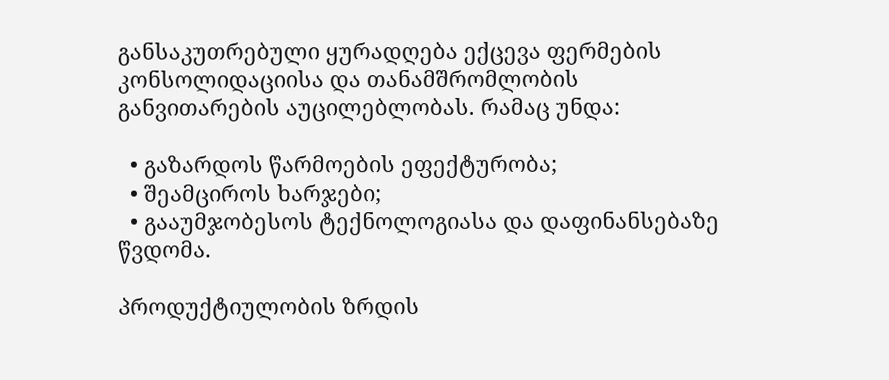განსაკუთრებული ყურადღება ექცევა ფერმების კონსოლიდაციისა და თანამშრომლობის განვითარების აუცილებლობას. რამაც უნდა:

  • გაზარდოს წარმოების ეფექტურობა;
  • შეამციროს ხარჯები;
  • გააუმჯობესოს ტექნოლოგიასა და დაფინანსებაზე წვდომა.

პროდუქტიულობის ზრდის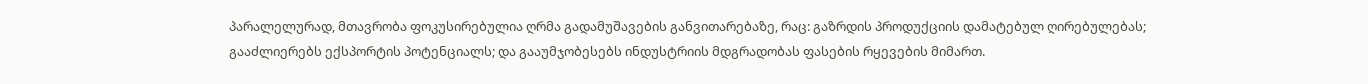პარალელურად, მთავრობა ფოკუსირებულია ღრმა გადამუშავების განვითარებაზე, რაც: გაზრდის პროდუქციის დამატებულ ღირებულებას; გააძლიერებს ექსპორტის პოტენციალს; და გააუმჯობესებს ინდუსტრიის მდგრადობას ფასების რყევების მიმართ.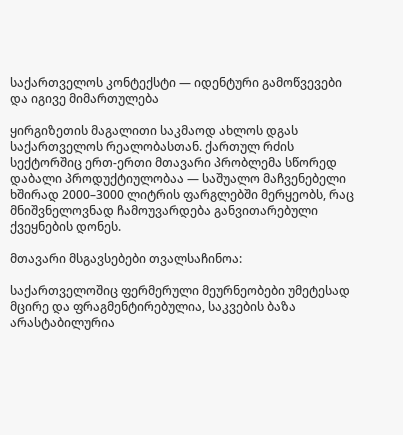საქართველოს კონტექსტი — იდენტური გამოწვევები და იგივე მიმართულება

ყირგიზეთის მაგალითი საკმაოდ ახლოს დგას საქართველოს რეალობასთან. ქართულ რძის სექტორშიც ერთ-ერთი მთავარი პრობლემა სწორედ დაბალი პროდუქტიულობაა — საშუალო მაჩვენებელი ხშირად 2000–3000 ლიტრის ფარგლებში მერყეობს, რაც მნიშვნელოვნად ჩამოუვარდება განვითარებული ქვეყნების დონეს.

მთავარი მსგავსებები თვალსაჩინოა:

საქართველოშიც ფერმერული მეურნეობები უმეტესად მცირე და ფრაგმენტირებულია, საკვების ბაზა არასტაბილურია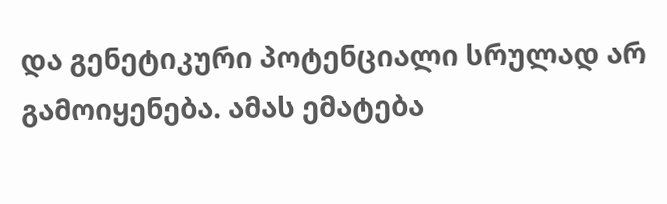და გენეტიკური პოტენციალი სრულად არ გამოიყენება. ამას ემატება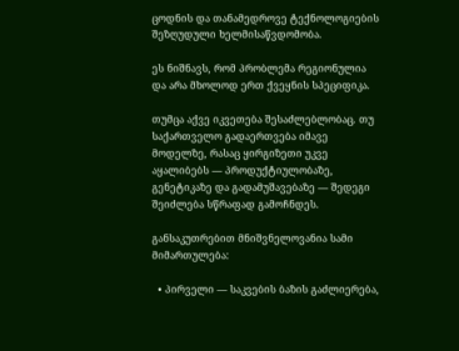ცოდნის და თანამედროვე ტექნოლოგიების შეზღუდული ხელმისაწვდომობა.

ეს ნიშნავს, რომ პრობლემა რეგიონულია და არა მხოლოდ ერთ ქვეყნის სპეციფიკა.

თუმცა აქვე იკვეთება შესაძლებლობაც. თუ საქართველო გადაერთვება იმავე მოდელზე, რასაც ყირგიზეთი უკვე აყალიბებს — პროდუქტიულობაზე, გენეტიკაზე და გადამუშავებაზე — შედეგი შეიძლება სწრაფად გამოჩნდეს.

განსაკუთრებით მნიშვნელოვანია სამი მიმართულება:

  • პირველი — საკვების ბაზის გაძლიერება,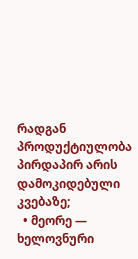რადგან პროდუქტიულობა პირდაპირ არის დამოკიდებული კვებაზე;
  • მეორე — ხელოვნური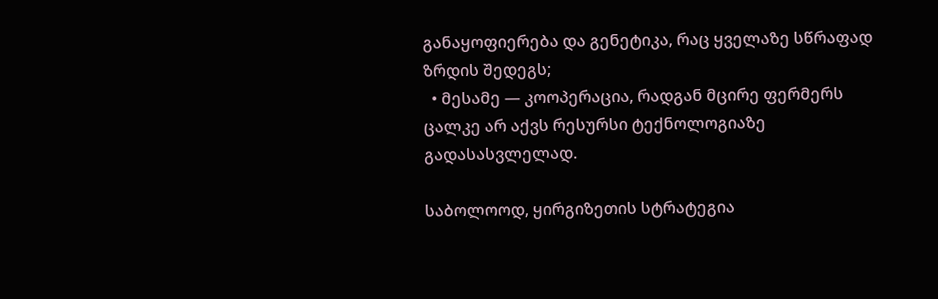განაყოფიერება და გენეტიკა, რაც ყველაზე სწრაფად ზრდის შედეგს;
  • მესამე — კოოპერაცია, რადგან მცირე ფერმერს ცალკე არ აქვს რესურსი ტექნოლოგიაზე გადასასვლელად.

საბოლოოდ, ყირგიზეთის სტრატეგია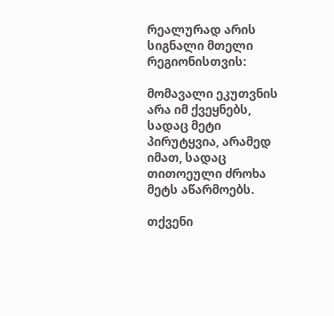რეალურად არის სიგნალი მთელი რეგიონისთვის:

მომავალი ეკუთვნის არა იმ ქვეყნებს, სადაც მეტი პირუტყვია, არამედ იმათ, სადაც თითოეული ძროხა მეტს აწარმოებს.

თქვენი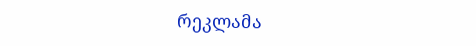რეკლამა